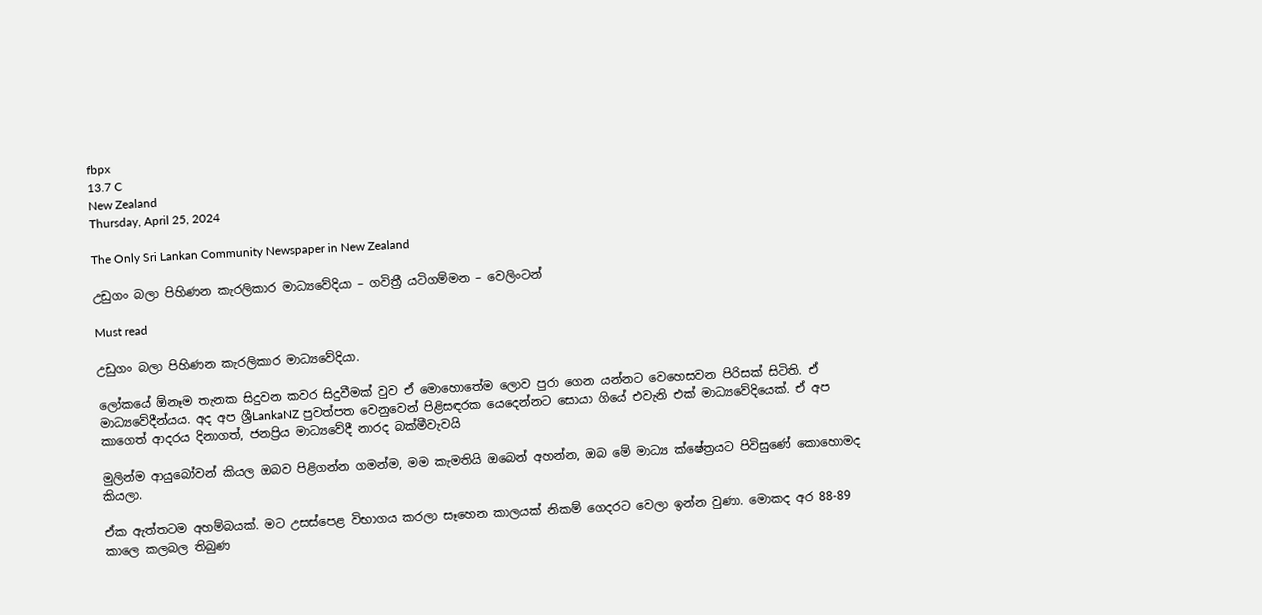fbpx
13.7 C
New Zealand
Thursday, April 25, 2024

The Only Sri Lankan Community Newspaper in New Zealand

උඩුගං බලා පිහිණන කැරලිකාර මාධ්‍යවේදියා – ගවිත්‍රී ‍යටිගම්මන – වෙලිංටන්

Must read

උඩුගං බලා පිහිණන කැරලිකාර මාධ්‍යවේදියා.

ලෝකයේ ඕනෑම තැනක සිදුවන කවර සිදුවීමක් වුව ඒ මොහොතේම ලොව පුරා ගෙන යන්නට වෙහෙසවන පිරිසක් සිටිති. ඒ මාධ්‍යවේදීන්යය. අද අප ශ්‍රීLankaNZ පුවත්පත වෙනුවෙන් පිළිසඳරක යෙදෙන්නට සොයා ගියේ එවැනි එක් මාධ්‍යවේදියෙක්. ඒ අප කාගෙත් ආදරය දිනාගත්, ජනප්‍රිය මාධ්‍යවේදී නාරද බක්මීවැවයි

මුලින්ම ආයුබෝවන් කියල ඔබව පිළිගන්න ගමන්ම, මම කැමතියි ඔබෙන් අහන්න, ඔබ මේ මාධ්‍ය ක්ෂේත්‍රයට පිවිසුණේ කොහොමද කියලා.

ඒක ඇත්තටම අහම්බයක්. මට උසස්පෙළ විභාගය කරලා සෑහෙන කාලයක් නිකම් ගෙදරට වෙලා ඉන්න වුණා. මොකද අර 88-89 කාලෙ කලබල තිබුණ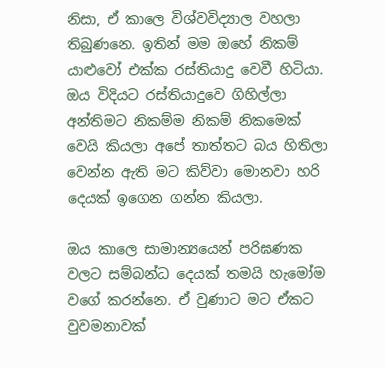නිසා, ඒ කාලෙ විශ්වවිද්‍යාල වහලා තිබුණනෙ. ඉතින් මම ඔහේ නිකම් යාළුවෝ එක්ක රස්තියාදු වෙවී හිටියා.  ඔය විදියට රස්තියාදුවෙ ගිහිල්ලා අන්තිමට නිකම්ම නිකම් නිකමෙක් වෙයි කියලා අපේ තාත්තට බය හිතිලා වෙන්න ඇති මට කිව්වා මොනවා හරි දෙයක් ඉගෙන ගන්න කියලා.

ඔය කාලෙ සාමාන්‍යයෙන් පරිඝණක වලට සම්බන්ධ දෙයක් තමයි හැමෝම වගේ කරන්නෙ. ඒ වුණාට මට ඒකට  වුවමනාවක්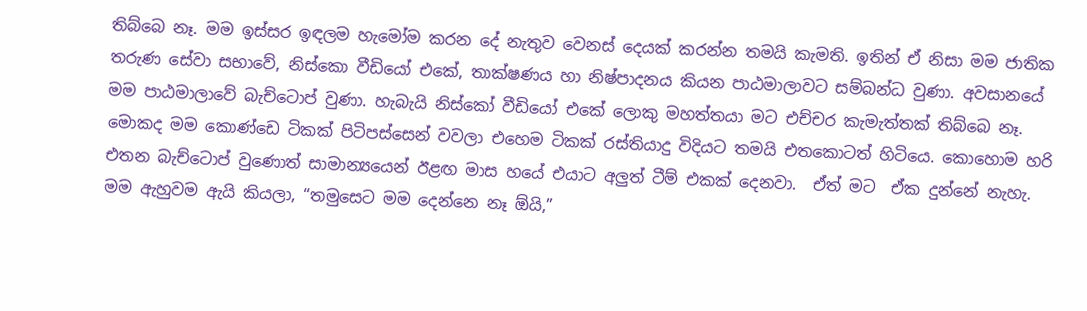තිබ්බෙ නෑ. මම ඉස්සර ඉඳලම හැමෝම කරන දේ නැතුව වෙනස් දෙයක් කරන්න තමයි කැමති. ඉතින් ඒ නිසා මම ජාතික තරුණ සේවා සභාවේ, නිස්කො වීඩියෝ එකේ, තාක්ෂණය හා නිෂ්පාදනය කියන පාඨමාලාවට සම්බන්ධ වුණා. අවසානයේ මම පාඨමාලාවේ බැච්ටොප් වුණා. හැබැයි නිස්කෝ වීඩියෝ එකේ ලොකු මහත්තයා මට එච්චර කැමැත්තක් තිබ්බෙ නෑ. මොකද මම කොණ්ඩෙ ටිකක් පිටිපස්සෙන් වවලා එහෙම ටිකක් රස්තියාදු විදියට තමයි එතකොටත් හිටියෙ. කොහොම හරි එතන බැච්ටොප් වුණොත් සාමාන්‍යයෙන් ඊළඟ මාස හයේ එයාට අලුත් ටීම් එකක් දෙනවා.  ඒත් මට  ඒක දුන්නේ නැහැ. මම ඇහුවම ඇයි කියලා, “තමුසෙට මම දෙන්නෙ නෑ ඕයි,”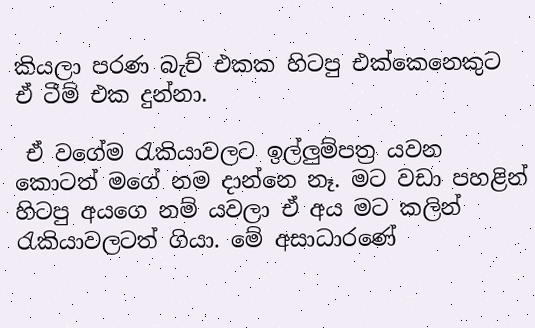කියලා පරණ බැච් එකක හිටපු එක්කෙනෙකුට ඒ ටීම් එක දුන්නා.

 ඒ වගේම රැකියාවලට ඉල්ලුම්පත්‍ර යවන කොටත් මගේ නම දාන්නෙ නෑ. මට වඩා පහළින් හිටපු අයගෙ නම් යවලා ඒ අය මට කලින් රැකියාවලටත් ගියා. මේ අසාධාරණේ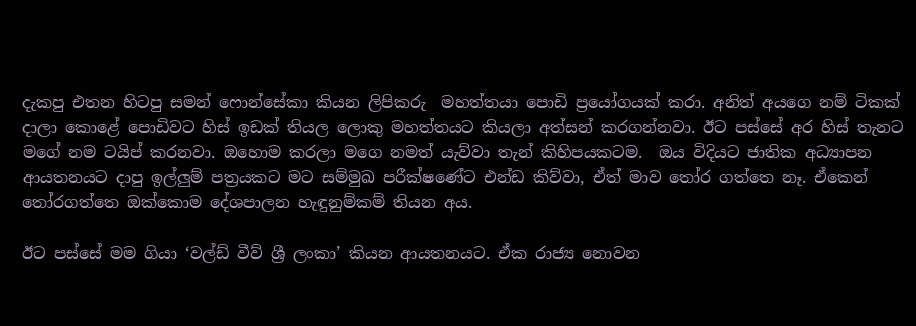දැකපු එතන හිටපු සමන් ෆොන්සේකා කියන ලිපිකරු  මහත්තයා පොඩි ප්‍රයෝගයක් කරා. අනිත් අයගෙ නම් ටිකක් දාලා කොළේ පොඩිවට හිස් ඉඩක් තියල ලොකු මහත්තයට කියලා අත්සන් කරගන්නවා. ඊට පස්සේ අර හිස් තැනට මගේ නම ටයිප් කරනවා. ඔහොම කරලා මගෙ නමත් යැව්වා තැන් කිහිපයකටම.  ඔය විදියට ජාතික අධ්‍යාපන ආයතනයට දාපු ඉල්ලුම් පත්‍රයකට මට සම්මුඛ පරීක්ෂණේට එන්ඩ කිව්වා, ඒත් මාව තෝර ගත්තෙ නෑ. ඒකෙන් තෝරගත්තෙ ඔක්කොම දේශපාලන හැඳුනුම්කම් තියන අය.

ඊට පස්සේ මම ගියා ‘වල්ඩ් වීව් ශ්‍රී ලංකා’ කියන ආයතනයට. ඒක රාජ්‍ය නොවන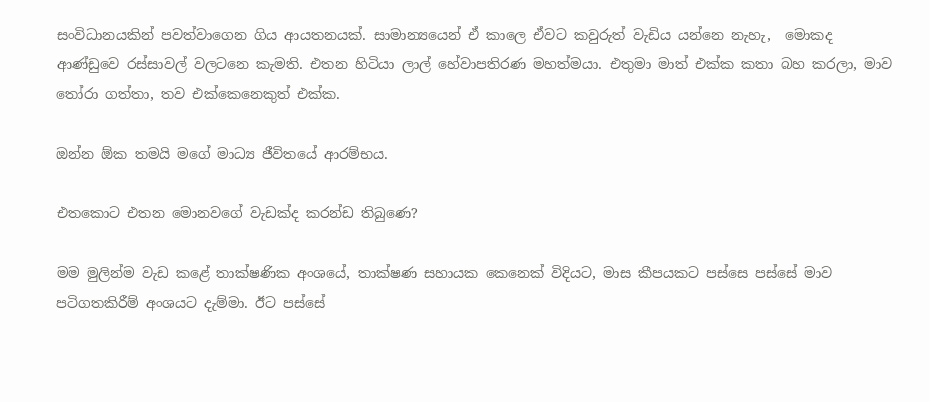සංවිධානයකින් පවත්වාගෙන ගිය ආයතනයක්. සාමාන්‍යයෙන් ඒ කාලෙ ඒවට කවුරුත් වැඩිය යන්නෙ නැහැ,  මොකද ආණ්ඩුවෙ රස්සාවල් වලටනෙ කැමති. එතන හිටියා ලාල් හේවාපතිරණ මහත්මයා. එතුමා මාත් එක්ක කතා බහ කරලා, මාව තෝරා ගත්තා, තව එක්කෙනෙකුත් එක්ක.

ඔන්න ඕක තමයි මගේ මාධ්‍ය ජීවිතයේ ආරම්භය.

එතකොට එතන මොනවගේ වැඩක්ද කරන්ඩ තිබුණෙ?

මම මුලින්ම වැඩ කළේ තාක්ෂණික අංශයේ, තාක්ෂණ සහායක කෙනෙක් විදියට, මාස කීපයකට පස්සෙ පස්සේ මාව පටිගතකිරීම් අංශයට දැම්මා. ඊට පස්සේ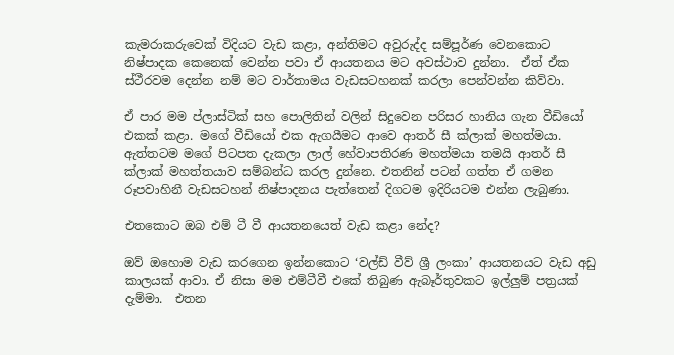කැමරාකරුවෙක් විදියට වැඩ කළා, අන්තිමට අවුරුද්ද සම්පූර්ණ වෙනකොට නිෂ්පාදක කෙනෙක් වෙන්න පවා ඒ ආයතනය මට අවස්ථාව දුන්නා.  ඒත් ඒක ස්ථීරවම දෙන්න නම් මට වාර්තාමය වැඩසටහනක් කරලා පෙන්වන්න කිව්වා.

ඒ පාර මම ප්ලාස්ටික් සහ පොලිතින් වලින් සිදුවෙන පරිසර හානිය ගැන වීඩියෝ එකක් කළා. මගේ වීඩියෝ එක ඇගයීමට ආවෙ ආතර් සී ක්ලාක් මහත්මයා. ඇත්තටම මගේ පිටපත දැකලා ලාල් හේවාපතිරණ මහත්මයා තමයි ආතර් සී ක්ලාක් මහත්තයාව සම්බන්ධ කරල දුන්නෙ. එතනින් පටන් ගත්ත ඒ ගමන රූපවාහිනී වැඩසටහන් නිෂ්පාදනය පැත්තෙන් දිගටම ඉදිරියටම එන්න ලැබුණා.

එතකොට ඔබ එම් ටී වී ආයතනයෙත් වැඩ කළා නේද?

ඔව් ඔහොම වැඩ කරගෙන ඉන්නකොට ‘වල්ඩ් වීව් ශ්‍රී ලංකා’ ආයතනයට වැඩ අඩු කාලයක් ආවා. ඒ නිසා මම එම්ටීවී එකේ තිබුණ ඇබෑර්තුවකට ඉල්ලුම් පත්‍රයක්  දැම්මා.  එතන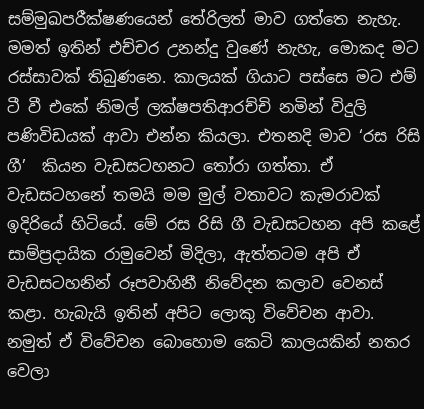සම්මුඛපරීක්ෂණයෙන් තේරිලත් මාව ගත්තෙ නැහැ. මමත් ඉතින් එච්චර උනන්දු වුණේ නැහැ, මොකද මට රස්සාවක් තිබුණනෙ. කාලයක් ගියාට පස්සෙ මට එම් ටී වී එකේ නිමල් ලක්ෂපතිආරච්චි නමින් විදුලි පණිවිඩයක් ආවා එන්න කියලා. එතනදි මාව ‘රස රිසි ගී’  කියන වැඩසටහනට තෝරා ගත්තා. ඒ වැඩසටහනේ තමයි මම මුල් වතාවට කැමරාවක් ඉදිරියේ හිටියේ. මේ රස රිසි ගී වැඩසටහන අපි කළේ සාම්ප්‍රදායික රාමුවෙන් මිදිලා, ඇත්තටම අපි ඒ වැඩසටහනින් රූපවාහිනී නිවේදන කලාව වෙනස් කළා. හැබැයි ඉතින් අපිට ලොකු විවේචන ආවා. නමුත් ඒ විවේචන බොහොම කෙටි කාලයකින් නතර වෙලා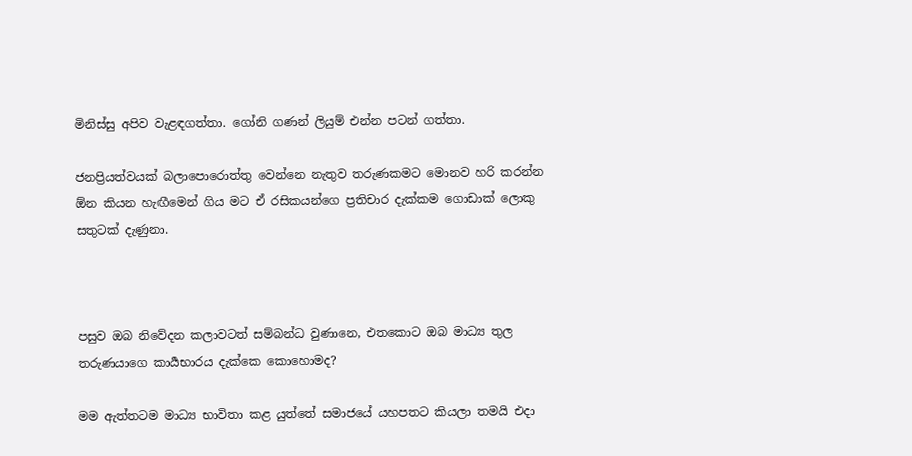මිනිස්සු අපිව වැළඳගත්තා. ගෝනි ගණන් ලියුම් එන්න පටන් ගත්තා.

ජනප්‍රියත්වයක් බලාපොරොත්තු වෙන්නෙ නැතුව තරුණකමට මොනව හරි කරන්න ඕන කියන හැඟීමෙන් ගිය මට ඒ රසිකයන්ගෙ ප්‍රතිචාර දැක්කම ගොඩාක් ලොකු සතුටක් දැණුනා.



පසුව ඔබ නිවේදන කලාවටත් සම්බන්ධ වුණානෙ, එතකොට ඔබ මාධ්‍ය තුල තරුණයාගෙ කාර්‍යභාරය දැක්කෙ කොහොමද?

මම ඇත්තටම මාධ්‍ය භාවිතා කළ යුත්තේ සමාජයේ යහපතට කියලා තමයි එදා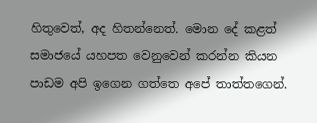හිතුවෙත්, අද හිතන්නෙත්. මොන දේ කළත් සමාජයේ යහපත වෙනුවෙන් කරන්න කියන පාඩම අපි ඉගෙන ගත්තෙ අපේ තාත්තගෙන්.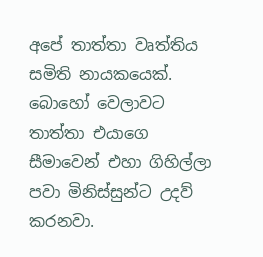අපේ තාත්තා වෘත්තිය සමිති නායකයෙක්. බොහෝ වෙලාවට තාත්තා එයාගෙ සීමාවෙන් එහා ගිහිල්ලා පවා මිනිස්සුන්ට උදව් කරනවා.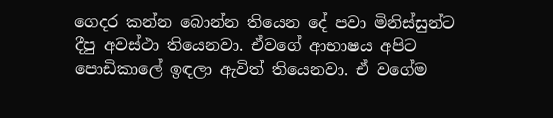ගෙදර කන්න බොන්න තියෙන දේ පවා මිනිස්සුන්ට දීපු අවස්ථා තියෙනවා. ඒවගේ ආභාෂය අපිට පොඩිකාලේ ඉඳලා ඇවිත් තියෙනවා. ඒ වගේම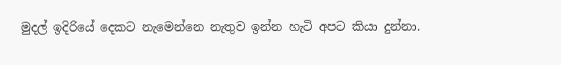මුදල් ඉදිරියේ දෙකට නැමෙන්නෙ නැතුව ඉන්න හැටි අපට කියා දුන්නා.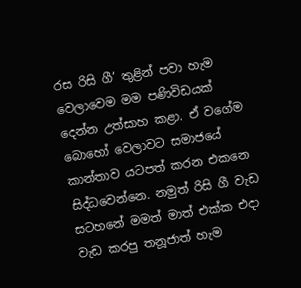රස රිසි ගී’ තුළින් පවා හැම වෙලාවෙම මම පණිවිඩයක් දෙන්න උත්සාහ කළා. ඒ වගේම බොහෝ වෙලාවට සමාජයේ කාන්තාව යටපත් කරන එකනෙ සිද්ධවෙන්නෙ. නමුත් රිසි ගී වැඩ සටහනේ මමත් මාත් එක්ක එදා වැඩ කරපු තනූජාත් හැම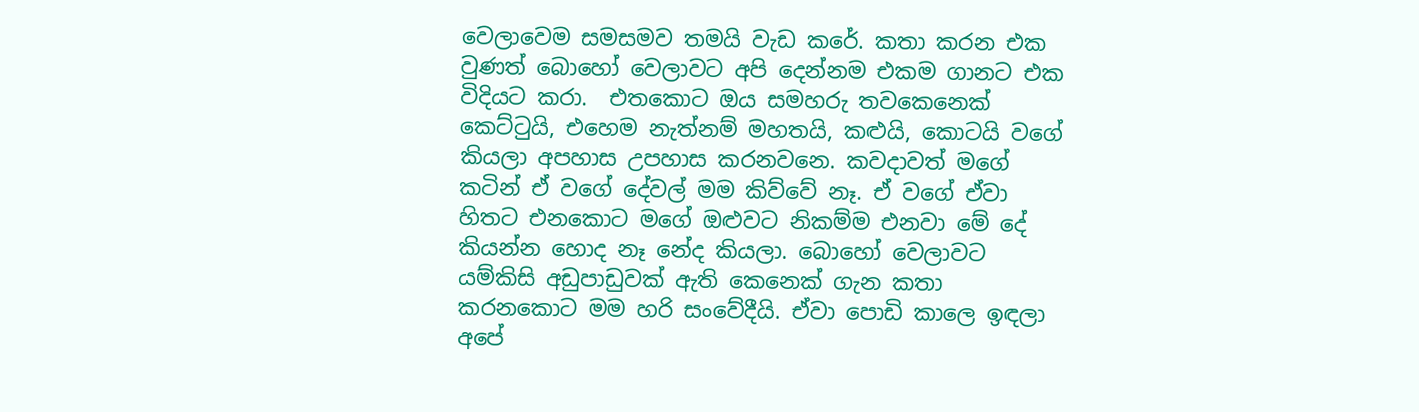වෙලාවෙම සමසමව තමයි වැඩ කරේ. කතා කරන එක වුණත් බොහෝ වෙලාවට අපි දෙන්නම එකම ගානට එක විදියට කරා.  එතකොට ඔය සමහරු තවකෙනෙක් කෙට්ටුයි, එහෙම නැත්නම් මහතයි, කළුයි, කොටයි වගේ කියලා අපහාස උපහාස කරනවනෙ. කවදාවත් මගේ කටින් ඒ වගේ දේවල් මම කිව්වේ නෑ. ඒ වගේ ඒවා හිතට එනකොට මගේ ඔළුවට නිකම්ම එනවා මේ දේ කියන්න හොද නෑ නේද කියලා. බොහෝ වෙලාවට යම්කිසි අඩුපාඩුවක් ඇති කෙනෙක් ගැන කතා කරනකොට මම හරි සංවේදීයි. ඒවා පොඩි කාලෙ ඉඳලා අපේ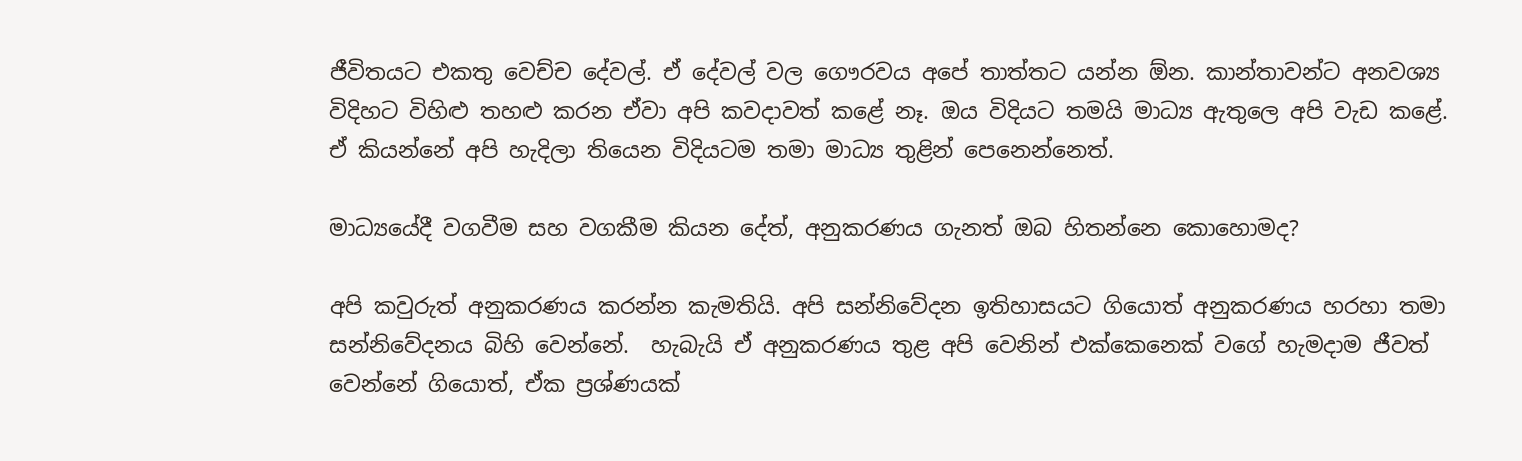ජීවිතයට එකතු වෙච්ච දේවල්. ඒ දේවල් වල ගෞරවය අපේ තාත්තට යන්න ඕන. කාන්තාවන්ට අනවශ්‍ය විදිහට විහිළු තහළු කරන ඒවා අපි කවදාවත් කළේ නෑ. ඔය විදියට තමයි මාධ්‍ය ඇතුලෙ අපි වැඩ කළේ. ඒ කියන්නේ අපි හැදිලා තියෙන විදියටම තමා මාධ්‍ය තුළින් පෙනෙන්නෙත්.

මාධ්‍යයේදී වගවීම සහ වගකීම කියන දේත්, අනුකරණය ගැනත් ඔබ හිතන්නෙ කොහොමද?

අපි කවුරුත් අනුකරණය කරන්න කැමතියි. අපි සන්නිවේදන ඉතිහාසයට ගියොත් අනුකරණය හරහා තමා සන්නිවේදනය බිහි වෙන්නේ.  හැබැයි ඒ අනුකරණය තුළ අපි වෙනින් එක්කෙනෙක් වගේ හැමදාම ජීවත් වෙන්නේ ගියොත්, ඒක ප්‍රශ්ණයක්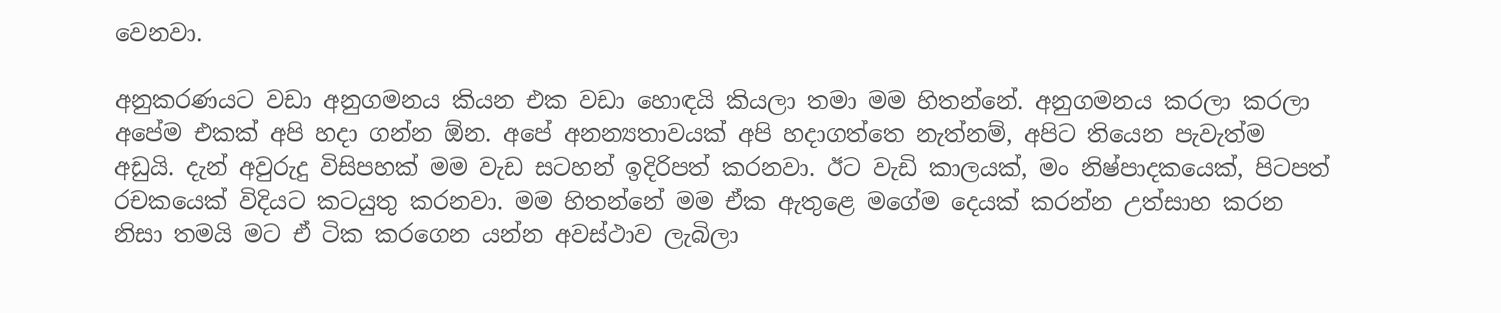වෙනවා.

අනුකරණයට වඩා අනුගමනය කියන එක වඩා හොඳයි කියලා තමා මම හිතන්නේ. අනුගමනය කරලා කරලා අපේම එකක් අපි හදා ගන්න ඕන. අපේ අනන්‍යතාවයක් අපි හදාගත්තෙ නැත්නම්, අපිට තියෙන පැවැත්ම අඩුයි. දැන් අවුරුදු විසිපහක් මම වැඩ සටහන් ඉදිරිපත් කරනවා. ඊට වැඩි කාලයක්, මං නිෂ්පාදකයෙක්, පිටපත් රචකයෙක් විදියට කටයුතු කරනවා. මම හිතන්නේ මම ඒක ඇතුළෙ මගේම දෙයක් කරන්න උත්සාහ කරන නිසා තමයි මට ඒ ටික කරගෙන යන්න අවස්ථාව ලැබිලා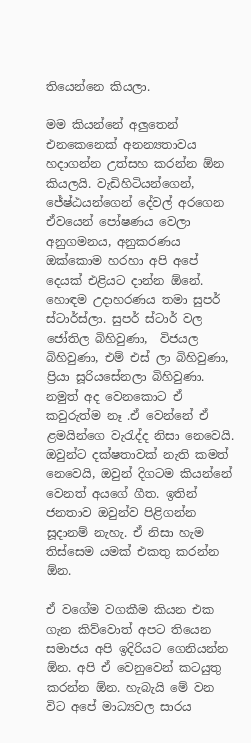තියෙන්නෙ කියලා.

මම කියන්නේ අලුතෙන් එනකෙනෙක් අනන්‍යතාවය හදාගන්න උත්සහ කරන්න ඕන කියලයි. වැඩිහිටියන්ගෙන්, ජේෂ්ඨයන්ගෙන් දේවල් අරගෙන ඒවයෙන් පෝෂණය වෙලා අනුගමනය, අනුකරණය ඔක්කොම හරහා අපි අපේ දෙයක් එළියට දාන්න ඕනේ. හොඳම උදාහරණ‍ය තමා සුපර් ස්ටාර්ස්ලා. සුපර් ස්ටාර් වල ජෝතිල බිහිවුණා,  විජයල බිහිවුණා, එම් එස් ලා බිහිවුණා, ප්‍රියා සූරියසේනලා බිහිවුණා. නමුත් අද වෙනකොට ඒ කවුරුත්ම නෑ .ඒ වෙන්නේ ඒ ළමයින්ගෙ වැරැද්ද නිසා නෙවෙයි. ඔවුන්ට දක්ෂතාවක් නැති කමත් නෙවෙයි, ඔවුන් දිගටම කියන්නේ වෙනත් අයගේ ගීත. ඉතින් ජනතාව ඔවුන්ව පිළිගන්න සූදානම් නැහැ. ඒ නිසා හැම තිස්සෙම යමක් එකතු කරන්න ඕන.

ඒ වගේම වගකීම කියන එක ගැන කිව්වොත් අපට තියෙන සමාජය අපි ඉදිරියට ගෙනියන්න ඕන. අපි ඒ වෙනුවෙන් කටයුතු කරන්න ඕන. හැබැයි මේ වන විට අපේ මාධ්‍යවල සාරය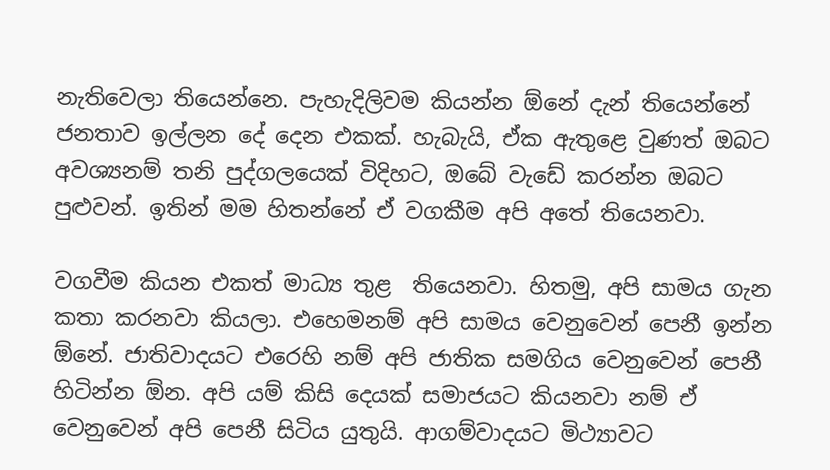නැතිවෙලා තියෙන්නෙ. පැහැදිලිවම කියන්න ඕනේ දැන් තියෙන්නේ ජනතාව ඉල්ලන දේ දෙන එකක්. හැබැයි, ඒක ඇතුළෙ වුණත් ඔබට අවශ්‍යනම් තනි පුද්ගලයෙක් විදිහට, ඔබේ වැඩේ කරන්න ඔබට පුළුවන්. ඉතින් මම හිතන්නේ ඒ වගකීම අපි අතේ තියෙනවා.

වගවීම කියන එකත් මාධ්‍ය තුළ  තියෙනවා. හිතමු, අපි සාමය ගැන කතා කරනවා කියලා. එහෙමනම් අපි සාමය වෙනුවෙන් පෙනී ඉන්න ඕනේ. ජාතිවාදයට එරෙහි නම් අපි ජාතික සමගිය වෙනුවෙන් පෙනී හිටින්න ඕන. අපි යම් කිසි දෙයක් සමාජයට කියනවා නම් ඒ වෙනුවෙන් අපි පෙනී සිටිය යුතුයි. ආගම්වාදයට මිථ්‍යාවට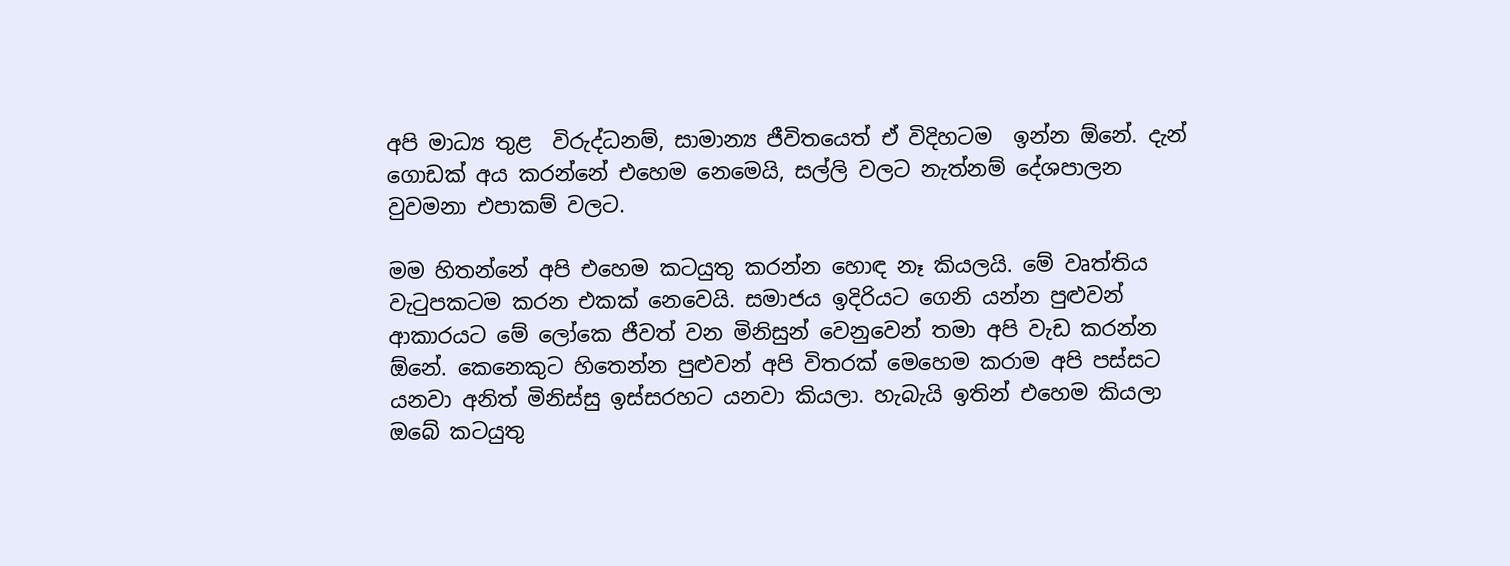අපි මාධ්‍ය තුළ  විරුද්ධනම්, සාමාන්‍ය ජීවිතයෙත් ඒ විදිහටම  ඉන්න ඕනේ. දැන් ගොඩක් අය කරන්නේ එහෙම නෙමෙයි, සල්ලි වලට නැත්නම් දේශපාලන වුවමනා එපාකම් වලට.

මම හිතන්නේ අපි එහෙම කටයුතු කරන්න හොඳ නෑ කියලයි. මේ වෘත්තිය වැටුපකටම කරන එකක් නෙවෙයි. සමාජය ඉදිරියට ගෙනි යන්න පුළුවන් ආකාරයට මේ ලෝකෙ ජීවත් වන මිනිසුන් වෙනුවෙන් තමා අපි වැඩ කරන්න ඕනේ. කෙනෙකුට හිතෙන්න පුළුවන් අපි විතරක් මෙහෙම කරාම අපි පස්සට යනවා අනිත් මිනිස්සු ඉස්සරහට යනවා කියලා. හැබැයි ඉතින් එහෙම කියලා ඔබේ කටයුතු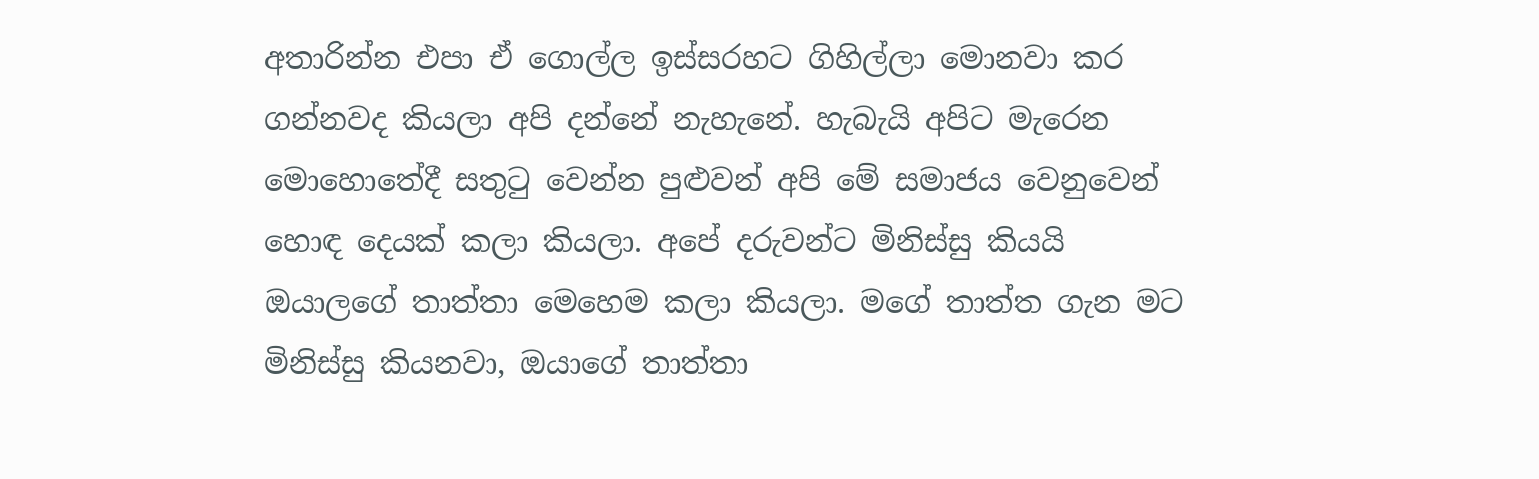අතාරින්න එපා ඒ ගොල්ල ඉස්සරහට ගිහිල්ලා මොනවා කර ගන්නවද කියලා අපි දන්නේ නැහැනේ. හැබැයි අපිට මැරෙන මොහොතේදී සතුටු වෙන්න පුළුවන් අපි මේ සමාජය වෙනුවෙන් හොඳ දෙයක් කලා කියලා. අපේ දරුවන්ට මිනිස්සු කියයි ඔයාලගේ තාත්තා මෙහෙම කලා කියලා. මගේ තාත්ත ගැන මට මිනිස්සු කියනවා, ඔයාගේ තාත්තා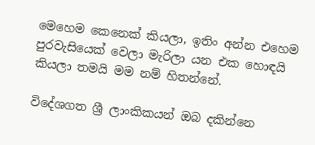මෙහෙම කෙනෙක් කියලා, ඉතිං අන්න එහෙම පුරවැසියෙක් වෙලා මැරිලා යන එක හොඳයි කියලා තමයි මම නම් හිතන්නේ.

විදේශගත ශ්‍රී ලාංකිකයන් ඔබ දකින්නෙ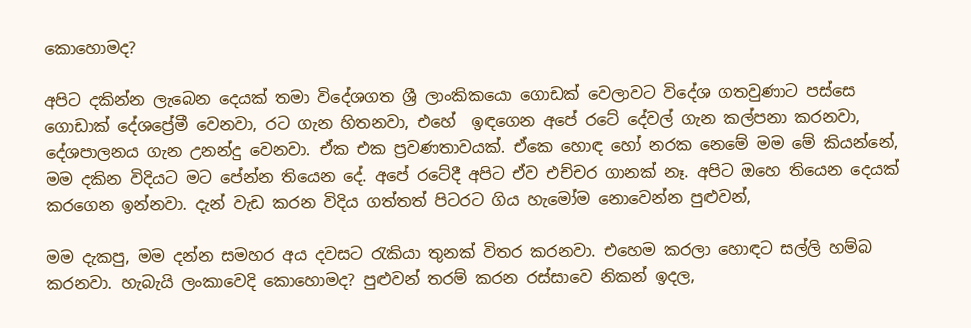කොහොමද?

අපිට දකින්න ලැබෙන දෙයක් තමා විදේශගත ශ්‍රී ලාංකිකයො ගොඩක් වෙලාවට විදේශ ගතවුණාට පස්සෙ ගොඩාක් දේශප්‍රේමී වෙනවා, රට ගැන හිතනවා, එහේ  ඉඳගෙන අපේ රටේ දේවල් ගැන කල්පනා කරනවා, දේශපාලනය ගැන උනන්දු වෙනවා. ඒක එක ප්‍රවණතාවයක්. ඒකෙ හොඳ හෝ නරක නෙමේ මම මේ කියන්නේ, මම දකින විදියට මට පේන්න තියෙන දේ. අපේ රටේදී අපිට ඒව එච්චර ගානක් නෑ. අපිට ඔහෙ තියෙන දෙයක් කරගෙන ඉන්නවා. දැන් වැඩ කරන විදිය ගත්තත් පිටරට ගිය හැමෝම නොවෙන්න පුළුවන්,

මම දැකපු, මම දන්න සමහර අය දවසට රැකියා තුනක් විතර කරනවා. එහෙම කරලා හොඳට සල්ලි හම්බ කරනවා. හැබැයි ලංකාවෙදි කොහොමද? පුළුවන් තරම් කරන රස්සාවෙ නිකන් ඉදල,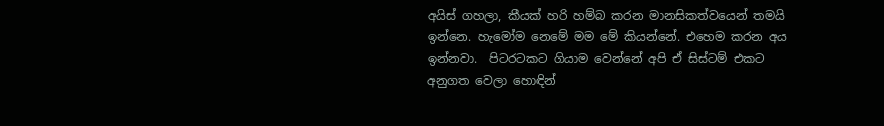අයිස් ගහලා, කීයක් හරි හම්බ කරන මානසිකත්වයෙන් තමයි ඉන්නෙ. හැමෝම නෙමේ මම මේ කියන්නේ. එහෙම කරන අය ඉන්නවා.  පිටරටකට ගියාම වෙන්නේ අපි ඒ සිස්ටම් එකට අනුගත වෙලා හොඳින්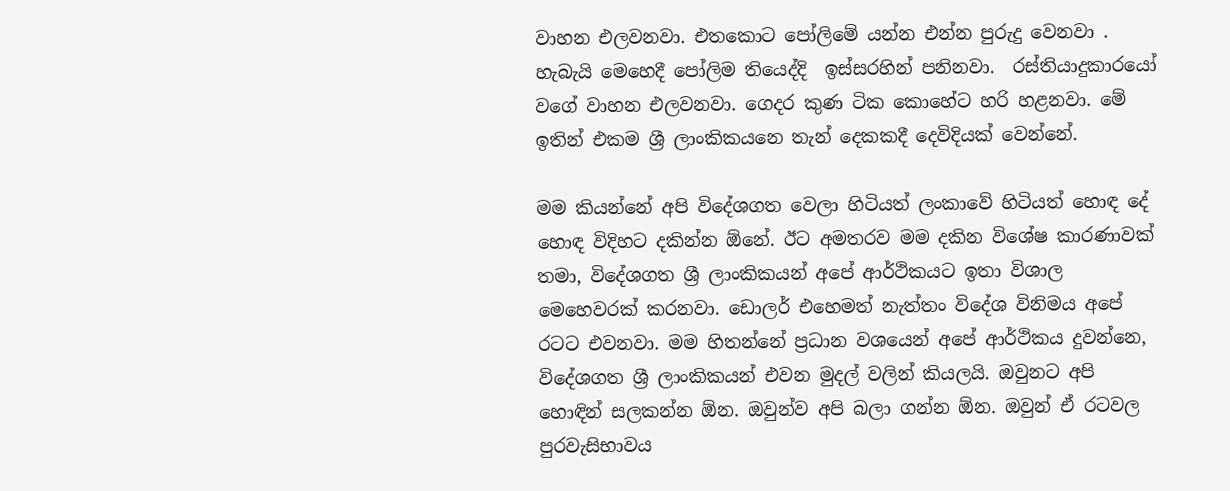වාහන එලවනවා. එතකොට පෝලිමේ යන්න එන්න පුරුදු වෙනවා . හැබැයි මෙහෙදී පෝලිම තියෙද්දි  ඉස්සරහින් පනිනවා.  රස්තියාදුකාරයෝ වගේ වාහන එලවනවා. ගෙදර කුණ ටික කොහේට හරි හළනවා. මේ ඉතින් එකම ශ්‍රී ලාංකිකයනෙ තැන් දෙකකදී දෙවිදියක් වෙන්නේ.

මම කියන්නේ අපි විදේශගත වෙලා හිටියත් ලංකාවේ හිටියත් හොඳ දේ හොඳ විදිහට දකින්න ඕනේ. ඊට අමතරව මම දකින විශේෂ කාරණාවක් තමා, විදේශගත ශ්‍රී ලාංකිකයන් අපේ ආර්ථිකයට ඉතා විශාල මෙහෙවරක් කරනවා. ඩොලර් එහෙමත් නැත්තං විදේශ විනිමය අපේ රටට එවනවා. මම හිතන්නේ ප්‍රධාන වශයෙන් අපේ ආර්ථිකය දුවන්නෙ, විදේශගත ශ්‍රී ලාංකිකයන් එවන මුදල් වලින් කියලයි. ඔවුනට අපි හොඳින් සලකන්න ඕන. ඔවුන්ව අපි බලා ගන්න ඕන. ඔවුන් ඒ රටවල පුරවැසිභාවය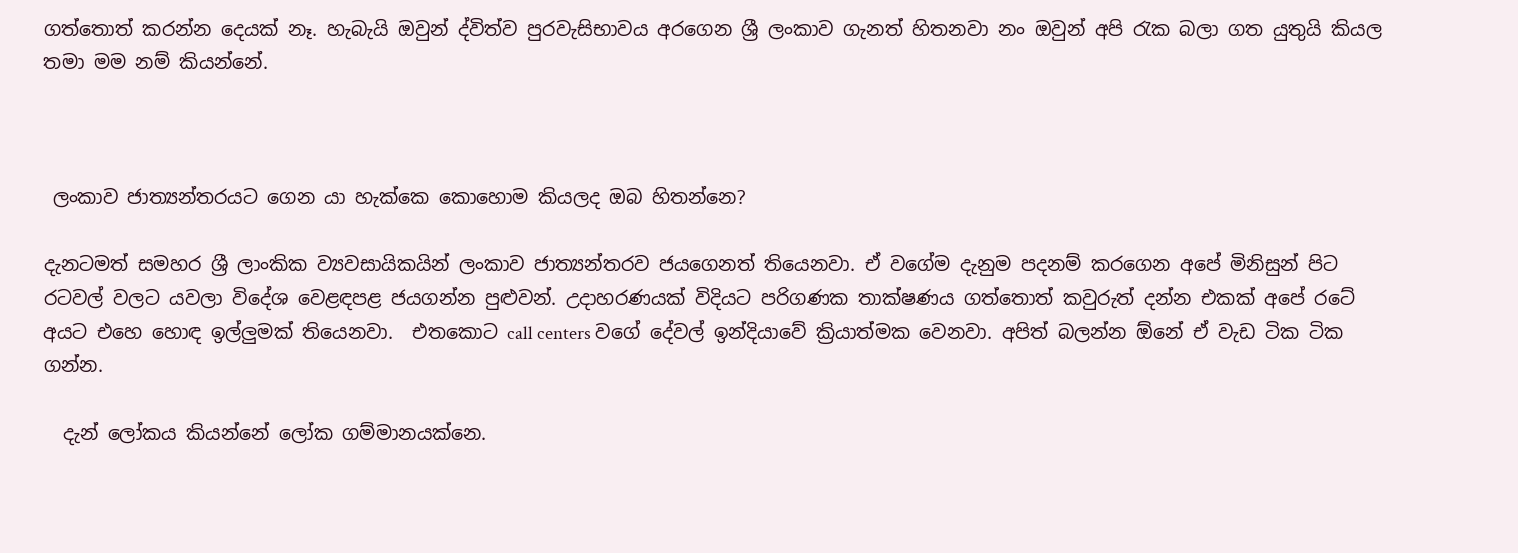ගත්තොත් කරන්න දෙයක් නෑ. හැබැයි ඔවුන් ද්විත්ව පුරවැසිභාවය අරගෙන ශ්‍රී ලංකාව ගැනත් හිතනවා නං ඔවුන් අපි රැක බලා ගත යුතුයි කියල තමා මම නම් කියන්නේ.



 ලංකාව ජාත්‍යන්තරයට ගෙන යා හැක්කෙ කොහොම කියලද ඔබ හිතන්නෙ?

දැනටමත් සමහර ශ්‍රී ලාංකික ව්‍යවසායිකයින් ලංකාව ජාත්‍යන්තරව ජයගෙනත් තියෙනවා. ඒ වගේම දැනුම පදනම් කරගෙන අපේ මිනිසුන් පිට රටවල් වලට ‍යවලා විදේශ වෙළඳපළ ජයගන්න පුළුවන්. උදාහරණයක් විදියට පරිගණක තාක්ෂණය ගත්තොත් කවුරුත් දන්න එකක් අපේ රටේ අයට එහෙ හොඳ ඉල්ලුමක් තියෙනවා.  එතකොට call centers වගේ දේවල් ඉන්දියාවේ ක්‍රියාත්මක වෙනවා. අපිත් බලන්න ඕනේ ඒ වැඩ ටික ටික ගන්න.

  දැන් ලෝකය කියන්නේ ලෝක ගම්මානයක්නෙ.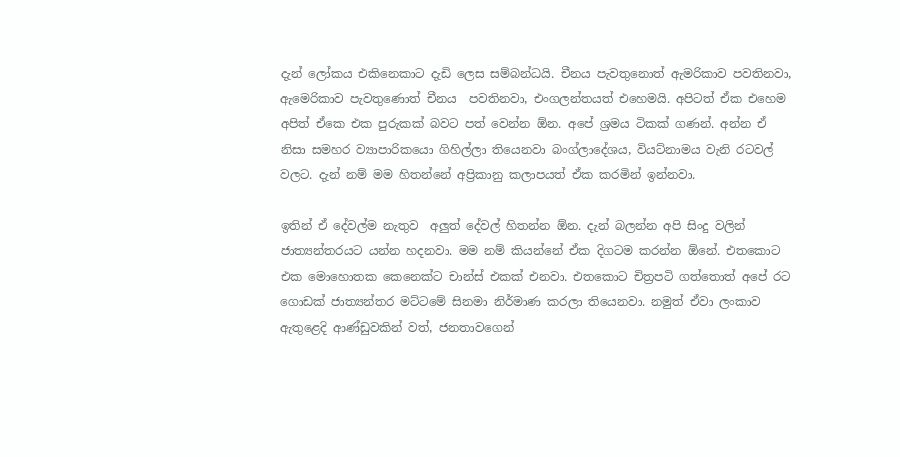දැන් ලෝකය එකිනෙකාට දැඩි ලෙස සම්බන්ධයි. චීනය පැවතුනොත් ඇමරිකාව පවතිනවා, ඇමෙරිකාව පැවතුණොත් චීනය  පවතිනවා, එංගලන්තයත් එහෙමයි. අපිටත් ඒක එහෙම අපිත් ඒකෙ එක පුරුකක් බවට පත් වෙන්න ඕන. අපේ ශ්‍රමය ටිකක් ගණන්. අන්න ඒ නිසා සමහර ව්‍යාපාරිකයො ගිහිල්ලා තියෙනවා බංග්ලාදේශය, වියට්නාමය වැනි රටවල් වලට. දැන් නම් මම හිතන්නේ අප්‍රිකානු කලාපයත් ඒක කරමින් ඉන්නවා.

ඉතින් ඒ දේවල්ම නැතුව  අලුත් දේවල් හිතන්න ඕන. දැන් බලන්න අපි සිංදු වලින් ජාත්‍යන්තරයට යන්න හදනවා. මම නම් කියන්නේ ඒක දිගටම කරන්න ඕනේ. එතකොට එක මොහොතක කෙනෙක්ට චාන්ස් එකක් එනවා. එතකොට චිත්‍රපටි ගත්තොත් අපේ රට ගොඩක් ජාත්‍යන්තර මට්ටමේ සිනමා නිර්මාණ කරලා තියෙනවා. නමුත් ඒවා ලංකාව ඇතුළෙදි ආණ්ඩුවකින් වත්, ජනතාවගෙන්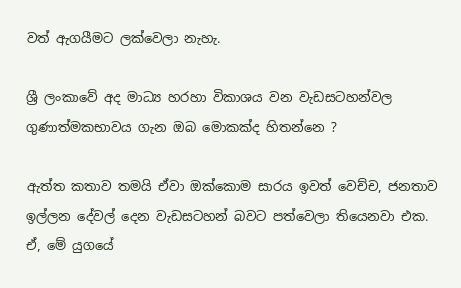වත් ඇගයීමට ලක්වෙලා නැහැ.

ශ්‍රී ලංකාවේ අද මාධ්‍ය හරහා විකාශය වන වැඩසටහන්වල ගුණාත්මකභාවය ගැන ඔබ මොකක්ද හිතන්නෙ ?

ඇත්ත කතාව තමයි ඒවා ඔක්කොම සාරය ඉවත් වෙච්ච, ජනතාව ඉල්ලන දේවල් දෙන වැඩසටහන් බවට පත්වෙලා තියෙනවා එක. ඒ, මේ යුගයේ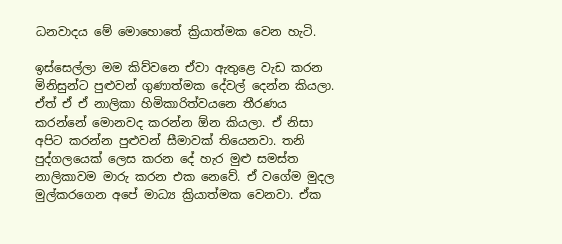ධනවාදය මේ මොහොතේ ක්‍රියාත්මක වෙන හැටි.

ඉස්සෙල්ලා මම කිව්වනෙ ඒවා ඇතුළෙ වැඩ කරන මිනිසුන්ට පුළුවන් ගුණාත්මක දේවල් දෙන්න කියලා. ඒත් ඒ ඒ නාලිකා හිමිකාරිත්වයනෙ තීරණය කරන්නේ මොනවද කරන්න ඕන කියලා. ඒ නිසා අපිට කරන්න පුළුවන් සීමාවක් තියෙනවා. තනි පුද්ගලයෙක් ලෙස කරන දේ හැර මුළු සමස්ත නාලිකාවම මාරු කරන එක නෙවේ. ඒ වගේම මුදල මුල්කරගෙන අපේ මාධ්‍ය ක්‍රියාත්මක වෙනවා. ඒක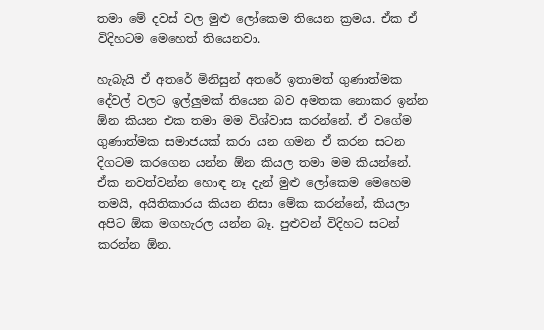තමා මේ දවස් වල මුළු ලෝකෙම තියෙන ක්‍රමය. ඒක ඒ විදිහටම මෙහෙත් තියෙනවා.

හැබැයි ඒ අතරේ මිනිසුන් අතරේ ඉතාමත් ගුණාත්මක දේවල් වලට ඉල්ලුමක් තියෙන බව අමතක නොකර ඉන්න ඕන කියන එක තමා මම විශ්වාස කරන්නේ. ඒ වගේම ගුණාත්මක සමාජයක් කරා යන ගමන ඒ කරන සටන දිගටම කරගෙන යන්න ඕන කියල තමා මම කියන්නේ. ඒක නවත්වන්න හොඳ නෑ දැන් මුළු ලෝකෙම මෙහෙම තමයි, අයිතිකාරය කියන නිසා මේක කරන්නේ, කියලා අපිට ඕක මගහැරල යන්න බෑ. පුළුවන් විදිහට සටන් කරන්න ඕන.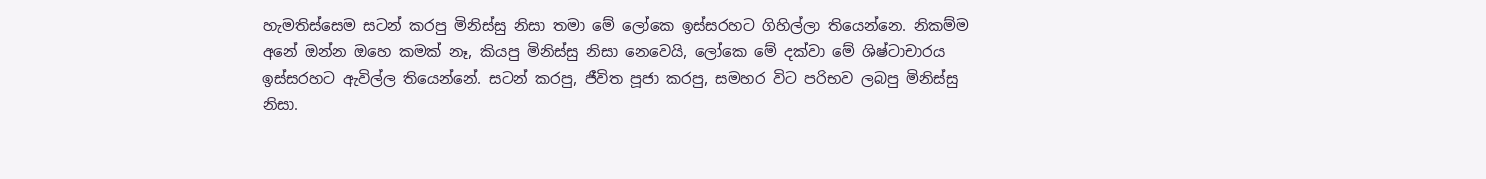හැමතිස්සෙම සටන් කරපු මිනිස්සු නිසා තමා මේ ලෝකෙ ඉස්සරහට ගිහිල්ලා තියෙන්නෙ. නිකම්ම අනේ ඔන්න ඔහෙ කමක් නෑ, කියපු මිනිස්සු නිසා නෙවෙයි, ලෝකෙ මේ දක්වා මේ ශිෂ්ටාචාරය ඉස්සරහට ඇවිල්ල තියෙන්නේ. සටන් කරපු, ජීවිත පූජා කරපු, සමහර විට පරිභව ලබපු මිනිස්සු නිසා.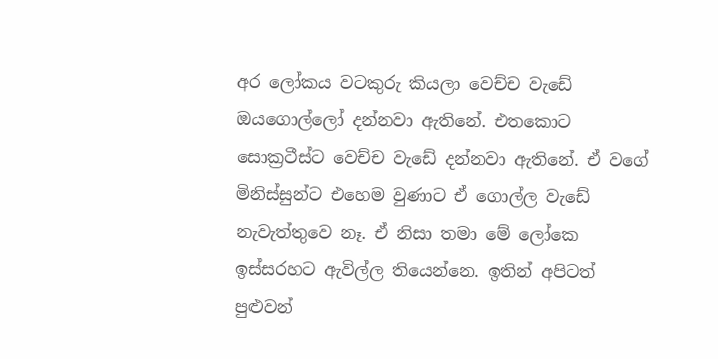අර ලෝකය වටකුරු කියලා වෙච්ච වැඩේ ඔයගොල්ලෝ දන්නවා ඇතිනේ. එතකොට සොක්‍රටීස්ට වෙච්ච වැඩේ දන්නවා ඇතිනේ. ඒ වගේ මිනිස්සුන්ට එහෙම වුණාට ඒ ගොල්ල වැඩේ නැවැත්තුවෙ නෑ. ඒ නිසා තමා මේ ලෝකෙ ඉස්සරහට ඇවිල්ල තියෙන්නෙ. ඉතින් අපිටත් පුළුවන්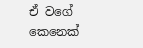ඒ වගේ කෙනෙක්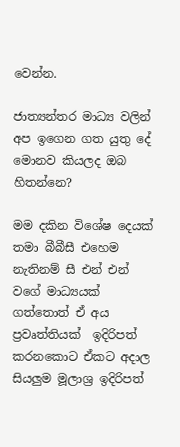වෙන්න.

ජාත්‍යන්තර මාධ්‍ය වලින් අප ඉගෙන ගත යුතු දේ මොනව කියලද ඔබ හිතන්නෙ?

මම දකින විශේෂ දෙයක් තමා බීබීසී එහෙම නැතිනම් සී එන් එන් වගේ මාධ්‍යයක් ගත්තොත් ඒ අය ප්‍රවෘත්තියක්  ඉදිරිපත් කරනකොට ඒකට අදාල සියලුම මූලාශ්‍ර ඉදිරිපත්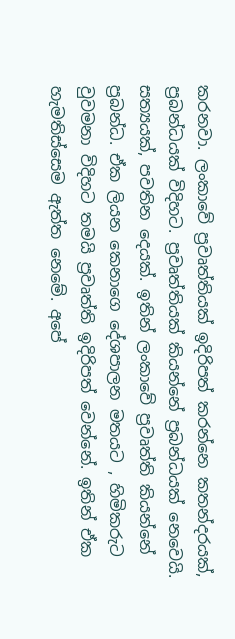කරනවා. ලංකාවේ ප්‍රවෘත්තියක් ඉදිරිපත් කරන්නෙ කතන්දරයක්, ප්‍රබන්ධයක් විදිහට. ප්‍රවෘත්තියක් කියන්නේ ප්‍රබන්ධයක් නෙවෙයි. සත්‍යයක්, පවතින දෙයක්. ඉතින් ලංකාවේ ප්‍රවෘත්ති කියන්නේ ප්‍රබන්ධ. ඒක ලියන කෙනාගෙ දේශපාලන මතයට , හිමිකරුට වුවමනා විදිහට තමයි ප්‍රවෘත්ති ඉදිරිපත් වෙන්නේ. ඉතින් ඒක හැමතිස්සෙම ඇත්ත නෙමේ. අපේ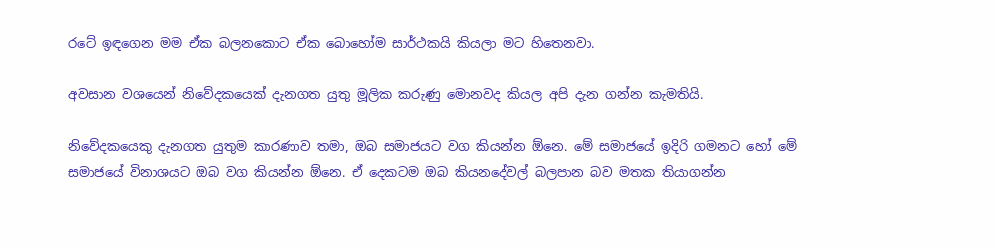රටේ ඉඳගෙන මම ඒක බලනකොට ඒක බොහෝම සාර්ථකයි කියලා මට හිතෙනවා.

අවසාන වශයෙන් නිවේදකයෙක් දැනගත යුතු මූලික කරුණු මොනවද කියල අපි දැන ගන්න කැමතියි.

නිවේදකයෙකු දැනගත යුතුම කාරණාව තමා, ඔබ සමාජයට වග කියන්න ඕනෙ. මේ සමාජයේ ඉදිරි ගමනට හෝ මේ සමාජයේ විනාශයට ඔබ වග කියන්න ඕනෙ. ඒ දෙකටම ඔබ කියනදේවල් බලපාන බව මතක තියාගන්න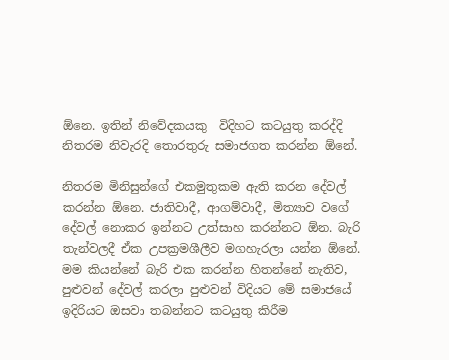ඕනෙ. ඉතින් නිවේදකයකු  විදිහට කටයුතු කරද්දි නිතරම නිවැරදි තොරතුරු සමාජගත කරන්න ඕනේ.

නිතරම මිනිසුන්ගේ එකමුතුකම ඇති කරන දේවල් කරන්න ඕනෙ. ජාතිවාදී, ආගම්වාදී, මිත්‍යාව වගේ දේවල් නොකර ඉන්නට උත්සාහ කරන්නට ඕන. බැරි තැන්වලදී ඒක උපක්‍රමශීලීව මගහැරලා යන්න ඕනේ. මම කියන්නේ බැරි එක කරන්න හිතන්නේ නැතිව, පුළුවන් දේවල් කරලා පුළුවන් විදියට මේ සමාජයේ ඉදිරියට ඔසවා තබන්නට කටයුතු කිරීම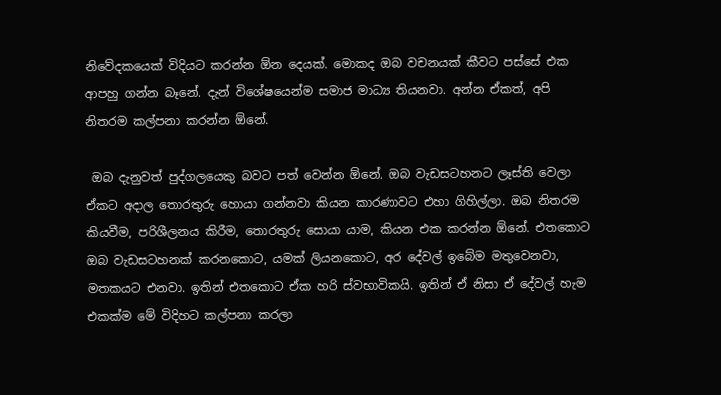නිවේදකයෙක් විදියට කරන්න ඕන දෙයක්. මොකද ඔබ වචනයක් කීවට පස්සේ එක ආපහු ගන්න බෑනේ. දැන් විශේෂයෙන්ම සමාජ මාධ්‍ය තියනවා. අන්න ඒකත්, අපි නිතරම කල්පනා කරන්න ඕනේ.

 ඔබ දැනුවත් පුද්ගලයෙකු බවට පත් වෙන්න ඕනේ. ඔබ වැඩසටහනට ලෑස්ති වෙලා ඒකට අදාල තොරතුරු හොයා ගන්නවා කියන කාරණාවට එහා ගිහිල්ලා. ඔබ නිතරම කියවීම, පරිශීලනය කිරීම, තොරතුරු සොයා යාම, කියන එක කරන්න ඕනේ. එතකොට ඔබ වැඩසටහනක් කරනකොට, යමක් ලියනකොට, අර දේවල් ඉබේම මතුවෙනවා, මතකයට එනවා. ඉතින් එතකොට ඒක හරි ස්වභාවිකයි. ඉතින් ඒ නිසා ඒ දේවල් හැම එකක්ම මේ විදිහට කල්පනා කරලා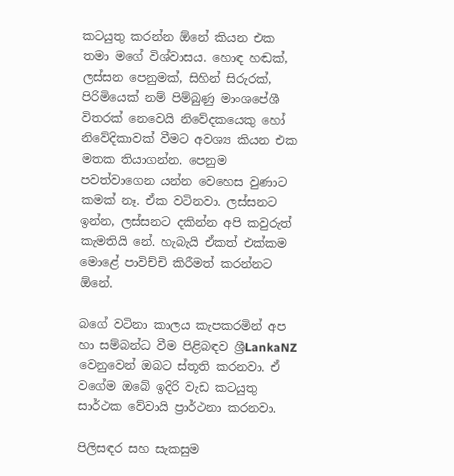කටයුතු කරන්න ඕනේ කියන එක තමා මගේ විශ්වාසය. හොඳ හඬක්, ලස්සන පෙනුමක්, සිහින් සිරුරක්, පිරිමියෙක් නම් පිම්බුණු මාංශපේශී විතරක් නෙවෙයි නිවේදකයෙකු හෝ නිවේදිකාවක් වීමට අවශ්‍ය කියන එක මතක තියාගන්න. පෙනුම පවත්වාගෙන යන්න වෙහෙස වුණාට කමක් නෑ. ඒක වටිනවා. ලස්සනට ඉන්න, ලස්සනට දකින්න අපි කවුරුත් කැමතියි නේ. හැබැයි ඒකත් එක්කම මොළේ පාවිච්චි කිරීමත් කරන්නට ඕනේ.

බගේ වටිනා කාලය කැපකරමින් අප හා සම්බන්ධ වීම පිළිබඳව ශ්‍රීLankaNZ වෙනුවෙන් ඔබට ස්තූති කරනවා. ඒ වගේම ඔබේ ඉදිරි වැඩ කටයුතු සාර්ථක වේවායි ප්‍රාර්ථනා කරනවා.

පිලිසඳර සහ සැකසුම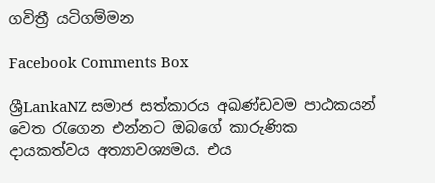ගවිත්‍රී යටිගම්මන

Facebook Comments Box

ශ්‍රීLankaNZ සමාජ සත්කාරය අඛණ්ඩවම පාඨකයන් වෙත රැගෙන එන්නට ඔබගේ කාරුණික දායකත්වය අත්‍යාවශ්‍යමය. එය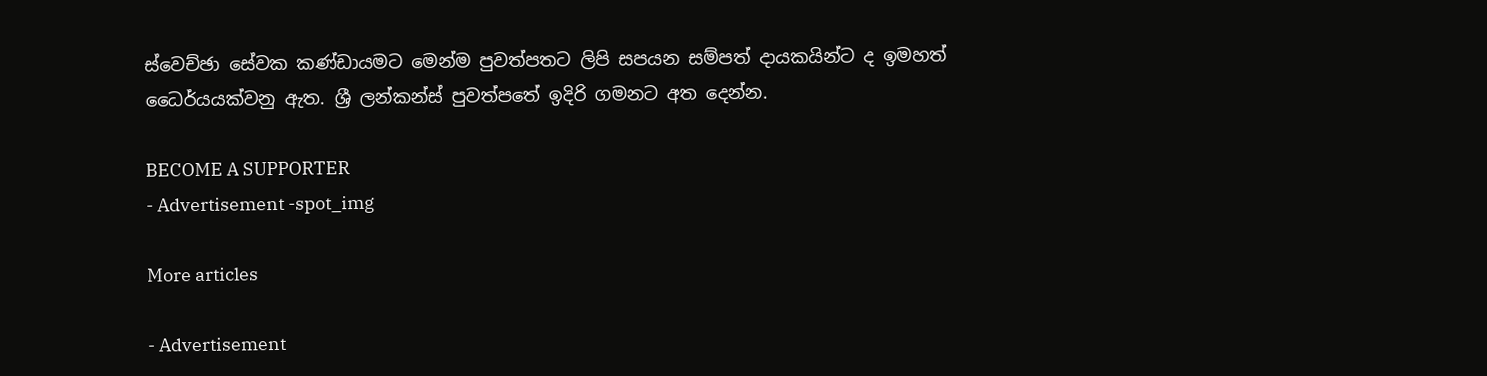ස්වෙච්ඡා සේවක කණ්ඩායමට මෙන්ම පුවත්පතට ලිපි සපයන සම්පත් දායකයින්ට ද ඉමහත් ධෛර්යයක්වනු ඇත. ශ්‍රී ලන්කන්ස් පුවත්පතේ ඉදිරි ගමනට අත දෙන්න.

BECOME A SUPPORTER
- Advertisement -spot_img

More articles

- Advertisement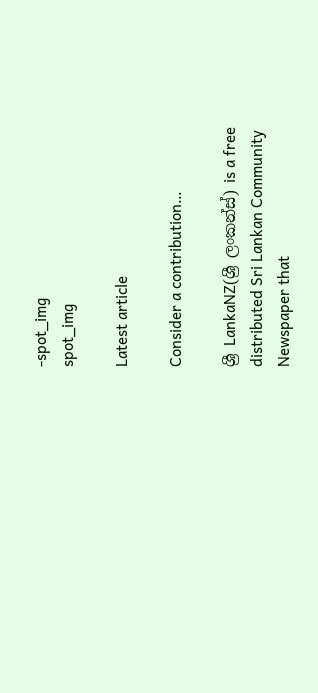-spot_img
spot_img

Latest article

Consider a contribution…

ශ්‍රී LankaNZ(ශ්‍රී ලංකන්ස්) is a free distributed Sri Lankan Community Newspaper that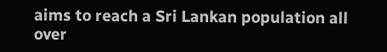aims to reach a Sri Lankan population all over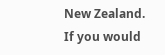New Zealand. If you would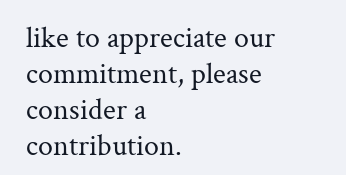like to appreciate our commitment, please consider a contribution.